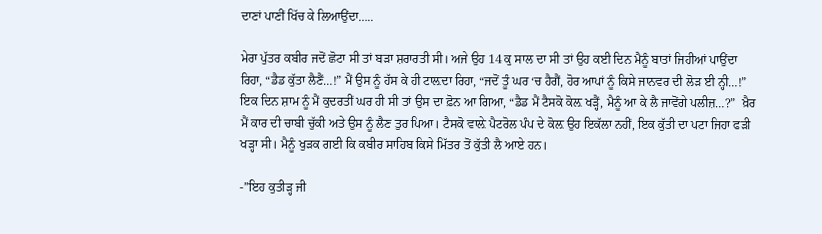ਦਾਣਾਂ ਪਾਣੀਂ ਖਿੱਚ ਕੇ ਲਿਆਉਂਦਾ…..

ਮੇਰਾ ਪੁੱਤਰ ਕਬੀਰ ਜਦੋਂ ਛੋਟਾ ਸੀ ਤਾਂ ਬੜਾ ਸ਼ਰਾਰਤੀ ਸੀ। ਅਜੇ ਉਹ 14 ਕੁ ਸਾਲ ਦਾ ਸੀ ਤਾਂ ਉਹ ਕਈ ਦਿਨ ਮੈਨੂੰ ਬਾਤਾਂ ਜਿਹੀਆਂ ਪਾਉਂਦਾ ਰਿਹਾ, “ਡੈਡ ਕੁੱਤਾ ਲੈਣੈਂ…!” ਮੈਂ ਉਸ ਨੂੰ ਹੱਸ ਕੇ ਹੀ ਟਾਲ਼ਦਾ ਰਿਹਾ, “ਜਦੋਂ ਤੂੰ ਘਰ ‘ਚ ਹੈਗੈਂ, ਹੋਰ ਆਪਾਂ ਨੂੰ ਕਿਸੇ ਜਾਨਵਰ ਦੀ ਲੋੜ ਈ ਨ੍ਹੀ…!”  ਇਕ ਦਿਨ ਸ਼ਾਮ ਨੂੰ ਮੈਂ ਕੁਦਰਤੀਂ ਘਰ ਹੀ ਸੀ ਤਾਂ ਉਸ ਦਾ ਫ਼ੋਨ ਆ ਗਿਆ, “ਡੈਡ ਮੈਂ ਟੈਸਕੋ ਕੋਲ਼ ਖੜ੍ਹੈਂ, ਮੈਨੂੰ ਆ ਕੇ ਲੈ ਜਾਵੋਂਗੇ ਪਲੀਜ਼…?”  ਖ਼ੈਰ ਮੈਂ ਕਾਰ ਦੀ ਚਾਬੀ ਚੁੱਕੀ ਅਤੇ ਉਸ ਨੂੰ ਲੈਣ ਤੁਰ ਪਿਆ। ਟੈਸਕੋ ਵਾਲ਼ੇ ਪੈਟਰੋਲ ਪੰਪ ਦੇ ਕੋਲ਼ ਉਹ ਇਕੱਲਾ ਨਹੀਂ, ਇਕ ਕੁੱਤੀ ਦਾ ਪਟਾ ਜਿਹਾ ਫੜੀ ਖੜ੍ਹਾ ਸੀ। ਮੈਨੂੰ ਖੁੜਕ ਗਈ ਕਿ ਕਬੀਰ ਸਾਹਿਬ ਕਿਸੇ ਮਿੱਤਰ ਤੋਂ ਕੁੱਤੀ ਲੈ ਆਏ ਹਨ।

-”ਇਹ ਕੁਤੀੜ੍ਹ ਜੀ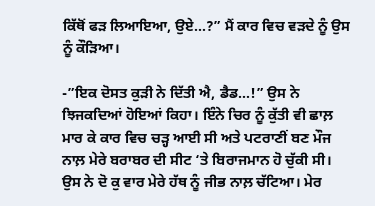ਕਿੱਥੋਂ ਫੜ ਲਿਆਇਆ, ਉਏ…?” ਮੈਂ ਕਾਰ ਵਿਚ ਵੜਦੇ ਨੂੰ ਉਸ ਨੂੰ ਕੌੜਿਆ।

-”ਇਕ ਦੋਸਤ ਕੁੜੀ ਨੇ ਦਿੱਤੀ ਐ, ਡੈਡ…!” ਉਸ ਨੇ ਝਿਜਕਦਿਆਂ ਹੋਇਆਂ ਕਿਹਾ। ਇੰਨੇ ਚਿਰ ਨੂੰ ਕੁੱਤੀ ਵੀ ਛਾਲ਼ ਮਾਰ ਕੇ ਕਾਰ ਵਿਚ ਚੜ੍ਹ ਆਈ ਸੀ ਅਤੇ ਪਟਰਾਣੀਂ ਬਣ ਮੌਜ ਨਾਲ਼ ਮੇਰੇ ਬਰਾਬਰ ਦੀ ਸੀਟ ‘ਤੇ ਬਿਰਾਜਮਾਨ ਹੋ ਚੁੱਕੀ ਸੀ। ਉਸ ਨੇ ਦੋ ਕੁ ਵਾਰ ਮੇਰੇ ਹੱਥ ਨੂੰ ਜੀਭ ਨਾਲ਼ ਚੱਟਿਆ। ਮੇਰ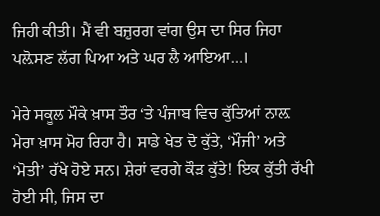ਜਿਹੀ ਕੀਤੀ। ਮੈਂ ਵੀ ਬਜ਼ੁਰਗ ਵਾਂਗ ਉਸ ਦਾ ਸਿਰ ਜਿਹਾ ਪਲ਼ੋਸਣ ਲੱਗ ਪਿਆ ਅਤੇ ਘਰ ਲੈ ਆਇਆ…।

ਮੇਰੇ ਸਕੂਲ ਮੌਕੇ ਖ਼ਾਸ ਤੌਰ ‘ਤੇ ਪੰਜਾਬ ਵਿਚ ਕੁੱਤਿਆਂ ਨਾਲ਼ ਮੇਰਾ ਖ਼ਾਸ ਮੋਹ ਰਿਹਾ ਹੈ। ਸਾਡੇ ਖੇਤ ਦੋ ਕੁੱਤੇ, ‘ਮੌਜੀ’ ਅਤੇ ‘ਮੋਤੀ’ ਰੱਖੇ ਹੋਏ ਸਨ। ਸ਼ੇਰਾਂ ਵਰਗੇ ਕੌੜ ਕੁੱਤੇ! ਇਕ ਕੁੱਤੀ ਰੱਖੀ ਹੋਈ ਸੀ, ਜਿਸ ਦਾ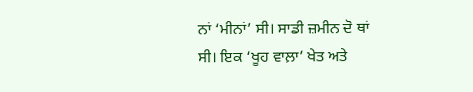ਨਾਂ ‘ਮੀਨਾਂ’ ਸੀ। ਸਾਡੀ ਜ਼ਮੀਨ ਦੋ ਥਾਂ ਸੀ। ਇਕ ‘ਖੂਹ ਵਾਲ਼ਾ’ ਖੇਤ ਅਤੇ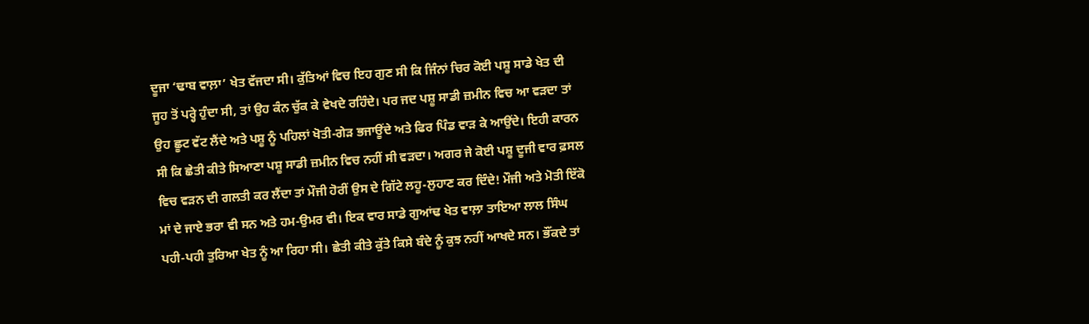ਦੂਜਾ ‘ਢਾਬ ਵਾਲ਼ਾ’ ਖੇਤ ਵੱਜਦਾ ਸੀ। ਕੁੱਤਿਆਂ ਵਿਚ ਇਹ ਗੁਣ ਸੀ ਕਿ ਜਿੰਨਾਂ ਚਿਰ ਕੋਈ ਪਸ਼ੂ ਸਾਡੇ ਖੇਤ ਦੀ ਜੂਹ ਤੋਂ ਪਰ੍ਹੇ ਹੁੰਦਾ ਸੀ, ਤਾਂ ਉਹ ਕੰਨ ਚੁੱਕ ਕੇ ਵੇਖਦੇ ਰਹਿੰਦੇ। ਪਰ ਜਦ ਪਸ਼ੂ ਸਾਡੀ ਜ਼ਮੀਨ ਵਿਚ ਆ ਵੜਦਾ ਤਾਂ ਉਹ ਛੂਟ ਵੱਟ ਲੈਂਦੇ ਅਤੇ ਪਸ਼ੂ ਨੂੰ ਪਹਿਲਾਂ ਖੋਤੀ-ਗੇੜ ਭਜਾਊਂਦੇ ਅਤੇ ਫਿਰ ਪਿੰਡ ਵਾੜ ਕੇ ਆਉਂਦੇ। ਇਹੀ ਕਾਰਨ ਸੀ ਕਿ ਛੇਤੀ ਕੀਤੇ ਸਿਆਣਾ ਪਸ਼ੂ ਸਾਡੀ ਜ਼ਮੀਨ ਵਿਚ ਨਹੀਂ ਸੀ ਵੜਦਾ। ਅਗਰ ਜੇ ਕੋਈ ਪਸ਼ੂ ਦੂਜੀ ਵਾਰ ਫ਼ਸਲ ਵਿਚ ਵੜਨ ਦੀ ਗਲਤੀ ਕਰ ਲੈਂਦਾ ਤਾਂ ਮੌਜੀ ਹੋਰੀਂ ਉਸ ਦੇ ਗਿੱਟੇ ਲਹੂ-ਲੁਹਾਣ ਕਰ ਦਿੰਦੇ! ਮੌਜੀ ਅਤੇ ਮੋਤੀ ਇੱਕੋ ਮਾਂ ਦੇ ਜਾਏ ਭਰਾ ਵੀ ਸਨ ਅਤੇ ਹਮ-ਉਮਰ ਵੀ। ਇਕ ਵਾਰ ਸਾਡੇ ਗੁਆਂਢ ਖੇਤ ਵਾਲ਼ਾ ਤਾਇਆ ਲਾਲ ਸਿੰਘ ਪਹੀ-ਪਹੀ ਤੁਰਿਆ ਖੇਤ ਨੂੰ ਆ ਰਿਹਾ ਸੀ। ਛੇਤੀ ਕੀਤੇ ਕੁੱਤੇ ਕਿਸੇ ਬੰਦੇ ਨੂੰ ਕੁਝ ਨਹੀਂ ਆਖਦੇ ਸਨ। ਭੌਂਕਦੇ ਤਾਂ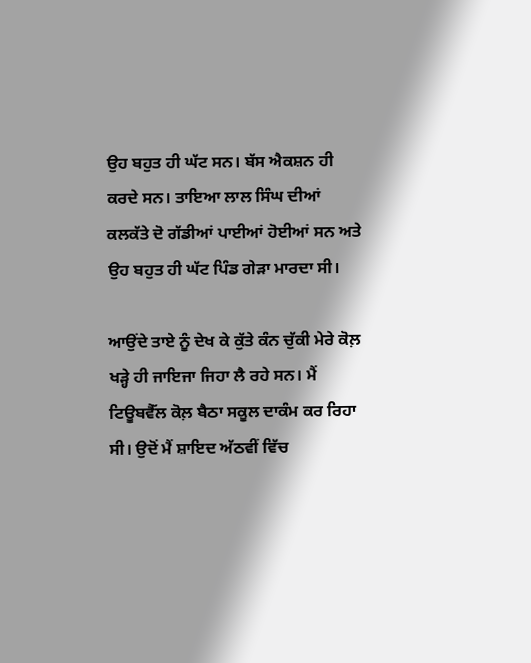ਉਹ ਬਹੁਤ ਹੀ ਘੱਟ ਸਨ। ਬੱਸ ਐਕਸ਼ਨ ਹੀ ਕਰਦੇ ਸਨ। ਤਾਇਆ ਲਾਲ ਸਿੰਘ ਦੀਆਂ ਕਲਕੱਤੇ ਦੋ ਗੱਡੀਆਂ ਪਾਈਆਂ ਹੋਈਆਂ ਸਨ ਅਤੇ ਉਹ ਬਹੁਤ ਹੀ ਘੱਟ ਪਿੰਡ ਗੇੜਾ ਮਾਰਦਾ ਸੀ।

ਆਉਂਦੇ ਤਾਏ ਨੂੰ ਦੇਖ ਕੇ ਕੁੱਤੇ ਕੰਨ ਚੁੱਕੀ ਮੇਰੇ ਕੋਲ਼ ਖੜ੍ਹੇ ਹੀ ਜਾਇਜਾ ਜਿਹਾ ਲੈ ਰਹੇ ਸਨ। ਮੈਂ ਟਿਊਬਵੈੱਲ ਕੋਲ਼ ਬੈਠਾ ਸਕੂਲ ਦਾਕੰਮ ਕਰ ਰਿਹਾ ਸੀ। ਉਦੋਂ ਮੈਂ ਸ਼ਾਇਦ ਅੱਠਵੀਂ ਵਿੱਚ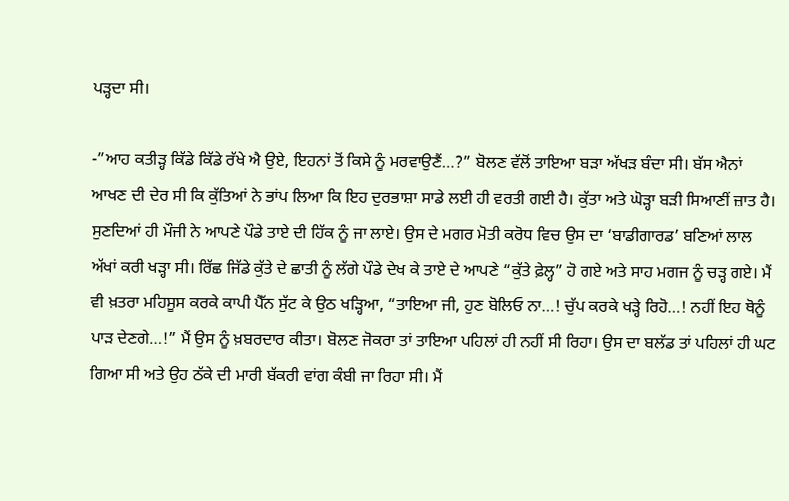ਪੜ੍ਹਦਾ ਸੀ।

-”ਆਹ ਕਤੀੜ੍ਹ ਕਿੱਡੇ ਕਿੱਡੇ ਰੱਖੇ ਐ ਉਏ, ਇਹਨਾਂ ਤੋਂ ਕਿਸੇ ਨੂੰ ਮਰਵਾਉਣੈਂ…?” ਬੋਲਣ ਵੱਲੋਂ ਤਾਇਆ ਬੜਾ ਅੱਖੜ ਬੰਦਾ ਸੀ। ਬੱਸ ਐਨਾਂ ਆਖਣ ਦੀ ਦੇਰ ਸੀ ਕਿ ਕੁੱਤਿਆਂ ਨੇ ਭਾਂਪ ਲਿਆ ਕਿ ਇਹ ਦੁਰਭਾਸ਼ਾ ਸਾਡੇ ਲਈ ਹੀ ਵਰਤੀ ਗਈ ਹੈ। ਕੁੱਤਾ ਅਤੇ ਘੋੜ੍ਹਾ ਬੜੀ ਸਿਆਣੀਂ ਜ਼ਾਤ ਹੈ। ਸੁਣਦਿਆਂ ਹੀ ਮੌਜੀ ਨੇ ਆਪਣੇ ਪੌਡੇ ਤਾਏ ਦੀ ਹਿੱਕ ਨੂੰ ਜਾ ਲਾਏ। ਉਸ ਦੇ ਮਗਰ ਮੋਤੀ ਕਰੋਧ ਵਿਚ ਉਸ ਦਾ ‘ਬਾਡੀਗਾਰਡ’ ਬਣਿਆਂ ਲਾਲ ਅੱਖਾਂ ਕਰੀ ਖੜ੍ਹਾ ਸੀ। ਰਿੱਛ ਜਿੱਡੇ ਕੁੱਤੇ ਦੇ ਛਾਤੀ ਨੂੰ ਲੱਗੇ ਪੌਡੇ ਦੇਖ ਕੇ ਤਾਏ ਦੇ ਆਪਣੇ “ਕੁੱਤੇ ਫ਼ੇਲ੍ਹ” ਹੋ ਗਏ ਅਤੇ ਸਾਹ ਮਗਜ ਨੂੰ ਚੜ੍ਹ ਗਏ। ਮੈਂ ਵੀ ਖ਼ਤਰਾ ਮਹਿਸੂਸ ਕਰਕੇ ਕਾਪੀ ਪੈੱਨ ਸੁੱਟ ਕੇ ਉਠ ਖੜ੍ਹਿਆ, “ਤਾਇਆ ਜੀ, ਹੁਣ ਬੋਲਿਓ ਨਾ…! ਚੁੱਪ ਕਰਕੇ ਖੜ੍ਹੇ ਰਿਹੋ…! ਨਹੀਂ ਇਹ ਥੋਨੂੰ ਪਾੜ ਦੇਣਗੇ…!” ਮੈਂ ਉਸ ਨੂੰ ਖ਼ਬਰਦਾਰ ਕੀਤਾ। ਬੋਲਣ ਜੋਕਰਾ ਤਾਂ ਤਾਇਆ ਪਹਿਲਾਂ ਹੀ ਨਹੀਂ ਸੀ ਰਿਹਾ। ਉਸ ਦਾ ਬਲੱਡ ਤਾਂ ਪਹਿਲਾਂ ਹੀ ਘਟ ਗਿਆ ਸੀ ਅਤੇ ਉਹ ਠੱਕੇ ਦੀ ਮਾਰੀ ਬੱਕਰੀ ਵਾਂਗ ਕੰਬੀ ਜਾ ਰਿਹਾ ਸੀ। ਮੈਂ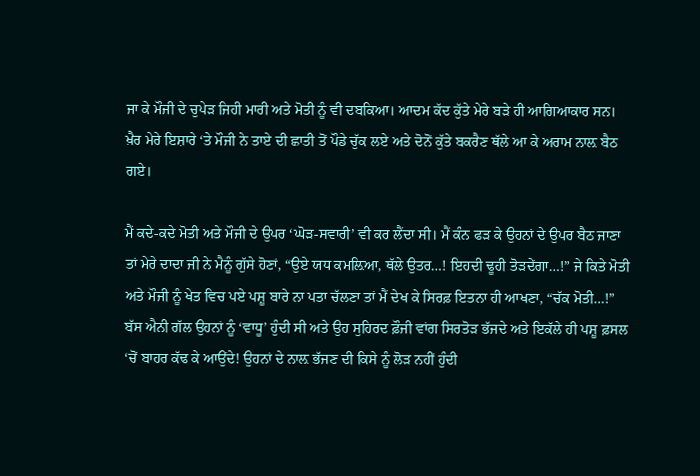ਜਾ ਕੇ ਮੌਜੀ ਦੇ ਚੁਪੇੜ ਜਿਹੀ ਮਾਰੀ ਅਤੇ ਮੋਤੀ ਨੂੰ ਵੀ ਦਬਕਿਆ। ਆਦਮ ਕੱਦ ਕੁੱਤੇ ਮੇਰੇ ਬੜੇ ਹੀ ਆਗਿਆਕਾਰ ਸਨ। ਖ਼ੈਰ ਮੇਰੇ ਇਸ਼ਾਰੇ ‘ਤੇ ਮੌਜੀ ਨੇ ਤਾਏ ਦੀ ਛਾਤੀ ਤੋਂ ਪੌਡੇ ਚੁੱਕ ਲਏ ਅਤੇ ਦੋਨੋਂ ਕੁੱਤੇ ਬਕਰੈਣ ਥੱਲੇ ਆ ਕੇ ਅਰਾਮ ਨਾਲ਼ ਬੈਠ ਗਏ।

ਮੈਂ ਕਦੇ-ਕਦੇ ਮੋਤੀ ਅਤੇ ਮੌਜੀ ਦੇ ਉਪਰ ‘ਘੋੜ-ਸਵਾਰੀ’ ਵੀ ਕਰ ਲੈਂਦਾ ਸੀ। ਮੈਂ ਕੰਨ ਫੜ ਕੇ ਉਹਨਾਂ ਦੇ ਉਪਰ ਬੈਠ ਜਾਣਾ ਤਾਂ ਮੇਰੇ ਦਾਦਾ ਜੀ ਨੇ ਮੈਨੂੰ ਗੁੱਸੇ ਹੋਣਾਂ, “ਉਏ ਯਧ ਕਮਲ਼ਿਆ, ਥੱਲੇ ਉਤਰ…! ਇਹਦੀ ਢੂਹੀ ਤੋੜਦੇਂਗਾ…!” ਜੇ ਕਿਤੇ ਮੋਤੀ ਅਤੇ ਮੌਜੀ ਨੂੰ ਖੇਤ ਵਿਚ ਪਏ ਪਸ਼ੂ ਬਾਰੇ ਨਾ ਪਤਾ ਚੱਲਣਾ ਤਾਂ ਮੈਂ ਦੇਖ ਕੇ ਸਿਰਫ਼ ਇਤਨਾ ਹੀ ਆਖਣਾ, “ਚੱਕ ਮੋਤੀ…!” ਬੱਸ ਐਨੀ ਗੱਲ ਉਹਨਾਂ ਨੂੰ ‘ਵਾਧੂ’ ਹੁੰਦੀ ਸੀ ਅਤੇ ਉਹ ਸੁਹਿਰਦ ਫ਼ੌਜੀ ਵਾਂਗ ਸਿਰਤੋੜ ਭੱਜਦੇ ਅਤੇ ਇਕੱਲੇ ਹੀ ਪਸ਼ੂ ਫ਼ਸਲ ‘ਚੋਂ ਬਾਹਰ ਕੱਢ ਕੇ ਆਉਂਦੇ! ਉਹਨਾਂ ਦੇ ਨਾਲ਼ ਭੱਜਣ ਦੀ ਕਿਸੇ ਨੂੰ ਲੋੜ ਨਹੀਂ ਹੁੰਦੀ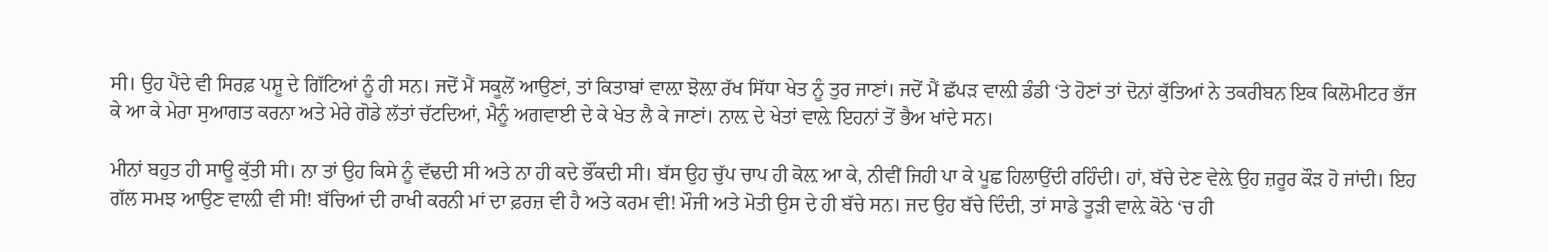ਸੀ। ਉਹ ਪੈਂਦੇ ਵੀ ਸਿਰਫ਼ ਪਸ਼ੂ ਦੇ ਗਿੱਟਿਆਂ ਨੂੰ ਹੀ ਸਨ। ਜਦੋਂ ਮੈਂ ਸਕੂਲੋਂ ਆਉਣਾਂ, ਤਾਂ ਕਿਤਾਬਾਂ ਵਾਲ਼ਾ ਝੋਲ਼ਾ ਰੱਖ ਸਿੱਧਾ ਖੇਤ ਨੂੰ ਤੁਰ ਜਾਣਾਂ। ਜਦੋਂ ਮੈਂ ਛੱਪੜ ਵਾਲ਼ੀ ਡੰਡੀ ‘ਤੇ ਹੋਣਾਂ ਤਾਂ ਦੋਨਾਂ ਕੁੱਤਿਆਂ ਨੇ ਤਕਰੀਬਨ ਇਕ ਕਿਲੋਮੀਟਰ ਭੱਜ ਕੇ ਆ ਕੇ ਮੇਰਾ ਸੁਆਗਤ ਕਰਨਾ ਅਤੇ ਮੇਰੇ ਗੋਡੇ ਲੱਤਾਂ ਚੱਟਦਿਆਂ, ਮੈਨੂੰ ਅਗਵਾਈ ਦੇ ਕੇ ਖੇਤ ਲੈ ਕੇ ਜਾਣਾਂ। ਨਾਲ਼ ਦੇ ਖੇਤਾਂ ਵਾਲ਼ੇ ਇਹਨਾਂ ਤੋਂ ਭੈਅ ਖਾਂਦੇ ਸਨ।

ਮੀਨਾਂ ਬਹੁਤ ਹੀ ਸਾਊ ਕੁੱਤੀ ਸੀ। ਨਾ ਤਾਂ ਉਹ ਕਿਸੇ ਨੂੰ ਵੱਢਦੀ ਸੀ ਅਤੇ ਨਾ ਹੀ ਕਦੇ ਭੌਂਕਦੀ ਸੀ। ਬੱਸ ਉਹ ਚੁੱਪ ਚਾਪ ਹੀ ਕੋਲ਼ ਆ ਕੇ, ਨੀਵੀਂ ਜਿਹੀ ਪਾ ਕੇ ਪੂਛ ਹਿਲਾਉਂਦੀ ਰਹਿੰਦੀ। ਹਾਂ, ਬੱਚੇ ਦੇਣ ਵੇਲ਼ੇ ਉਹ ਜ਼ਰੂਰ ਕੌੜ ਹੋ ਜਾਂਦੀ। ਇਹ ਗੱਲ ਸਮਝ ਆਉਣ ਵਾਲ਼ੀ ਵੀ ਸੀ! ਬੱਚਿਆਂ ਦੀ ਰਾਖੀ ਕਰਨੀ ਮਾਂ ਦਾ ਫ਼ਰਜ਼ ਵੀ ਹੈ ਅਤੇ ਕਰਮ ਵੀ! ਮੌਜੀ ਅਤੇ ਮੋਤੀ ਉਸ ਦੇ ਹੀ ਬੱਚੇ ਸਨ। ਜਦ ਉਹ ਬੱਚੇ ਦਿੰਦੀ, ਤਾਂ ਸਾਡੇ ਤੂੜੀ ਵਾਲ਼ੇ ਕੋਠੇ ‘ਚ ਹੀ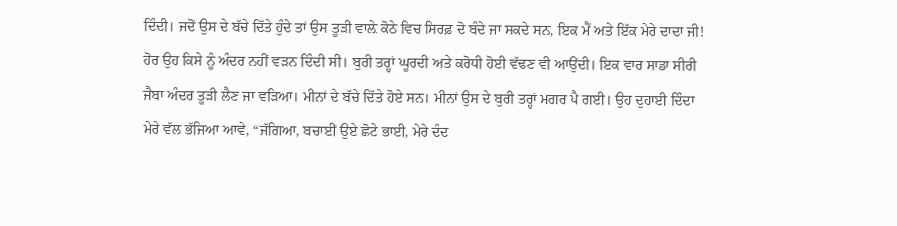ਦਿੰਦੀ। ਜਦੋਂ ਉਸ ਦੇ ਬੱਚੇ ਦਿੱਤੇ ਹੁੰਦੇ ਤਾਂ ਉਸ ਤੂੜੀ ਵਾਲ਼ੇ ਕੋਠੇ ਵਿਚ ਸਿਰਫ਼ ਦੋ ਬੰਦੇ ਜਾ ਸਕਦੇ ਸਨ, ਇਕ ਮੈਂ ਅਤੇ ਇੱਕ ਮੇਰੇ ਦਾਦਾ ਜੀ! ਹੋਰ ਉਹ ਕਿਸੇ ਨੂੰ ਅੰਦਰ ਨਹੀਂ ਵੜਨ ਦਿੰਦੀ ਸੀ। ਬੁਰੀ ਤਰ੍ਹਾਂ ਘੂਰਦੀ ਅਤੇ ਕਰੋਧੀ ਹੋਈ ਵੱਢਣ ਵੀ ਆਉਂਦੀ। ਇਕ ਵਾਰ ਸਾਡਾ ਸੀਰੀ ਜੈਬਾ ਅੰਦਰ ਤੂੜੀ ਲੈਣ ਜਾ ਵੜਿਆ। ਮੀਨਾਂ ਦੇ ਬੱਚੇ ਦਿੱਤੇ ਹੋਏ ਸਨ। ਮੀਨਾਂ ਉਸ ਦੇ ਬੁਰੀ ਤਰ੍ਹਾਂ ਮਗਰ ਪੈ ਗਈ। ਉਹ ਦੁਹਾਈ ਦਿੰਦਾ ਮੇਰੇ ਵੱਲ ਭੱਜਿਆ ਆਵੇ, “ਜੱਗਿਆ, ਬਚਾਈਂ ਉਏ ਛੋਟੇ ਭਾਈ, ਮੇਰੇ ਦੰਦ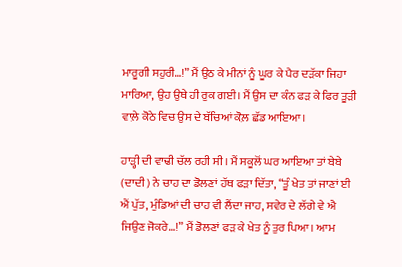ਮਾਰੂਗੀ ਸਹੁਰੀ…!” ਮੈਂ ਉਠ ਕੇ ਮੀਨਾਂ ਨੂੰ ਘੂਰ ਕੇ ਪੈਰ ਦੜੱਕਾ ਜਿਹਾ ਮਾਰਿਆ, ਉਹ ਉਥੇ ਹੀ ਰੁਕ ਗਈ। ਮੈਂ ਉਸ ਦਾ ਕੰਨ ਫੜ ਕੇ ਫਿਰ ਤੂੜੀ ਵਾਲ਼ੇ ਕੋਠੇ ਵਿਚ ਉਸ ਦੇ ਬੱਚਿਆਂ ਕੋਲ਼ ਛੱਡ ਆਇਆ।

ਹਾੜ੍ਹੀ ਦੀ ਵਾਢੀ ਚੱਲ ਰਹੀ ਸੀ। ਮੈਂ ਸਕੂਲੋਂ ਘਰ ਆਇਆ ਤਾਂ ਬੇਬੇ (ਦਾਦੀ) ਨੇ ਚਾਹ ਦਾ ਡੋਲਣਾਂ ਹੱਥ ਫੜਾ ਦਿੱਤਾ, “ਤੂੰ ਖੇਤ ਤਾਂ ਜਾਣਾਂ ਈ ਐਂ ਪੁੱਤ, ਮੁੰਡਿਆਂ ਦੀ ਚਾਹ ਵੀ ਲੈਂਦਾ ਜਾਹ, ਸਵੇਰ ਦੇ ਲੱਗੇ ਵੇ ਐ ਜਿਉਣ ਜੋਕਰੇ…!” ਮੈਂ ਡੋਲਣਾਂ ਫੜ ਕੇ ਖੇਤ ਨੂੰ ਤੁਰ ਪਿਆ। ਆਮ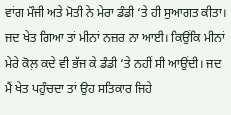ਵਾਂਗ ਮੌਜੀ ਅਤੇ ਮੋਤੀ ਨੇ ਮੇਰਾ ਡੰਡੀ ‘ਤੇ ਹੀ ਸੁਆਗਤ ਕੀਤਾ। ਜਦ ਖੇਤ ਗਿਆ ਤਾਂ ਮੀਨਾਂ ਨਜ਼ਰ ਨਾ ਆਈ। ਕਿਉਂਕਿ ਮੀਨਾਂ ਮੇਰੇ ਕੋਲ਼ ਕਦੇ ਵੀ ਭੱਜ ਕੇ ਡੰਡੀ ‘ਤੇ ਨਹੀਂ ਸੀ ਆਉਂਦੀ। ਜਦ ਮੈਂ ਖੇਤ ਪਹੁੰਚਦਾ ਤਾਂ ਉਹ ਸਤਿਕਾਰ ਜਿਹੇ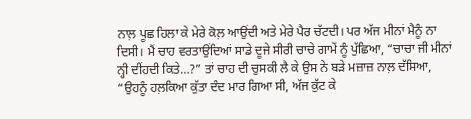ਨਾਲ਼ ਪੂਛ ਹਿਲਾ ਕੇ ਮੇਰੇ ਕੋਲ਼ ਆਉਂਦੀ ਅਤੇ ਮੇਰੇ ਪੈਰ ਚੱਟਦੀ। ਪਰ ਅੱਜ ਮੀਨਾਂ ਮੈਨੂੰ ਨਾ ਦਿਸੀ। ਮੈਂ ਚਾਹ ਵਰਤਾਉਂਦਿਆਂ ਸਾਡੇ ਦੂਜੇ ਸੀਰੀ ਚਾਚੇ ਗਾਮੇਂ ਨੂੰ ਪੁੱਛਿਆ, “ਚਾਚਾ ਜੀ ਮੀਨਾਂ ਨ੍ਹੀ ਦੀਂਹਦੀ ਕਿਤੇ…?” ਤਾਂ ਚਾਹ ਦੀ ਚੁਸਕੀ ਲੈ ਕੇ ਉਸ ਨੇ ਬੜੇ ਮਜ਼ਾਜ਼ ਨਾਲ਼ ਦੱਸਿਆ, “ਉਹਨੂੰ ਹਲ਼ਕਿਆ ਕੁੱਤਾ ਦੰਦ ਮਾਰ ਗਿਆ ਸੀ, ਅੱਜ ਕੁੱਟ ਕੇ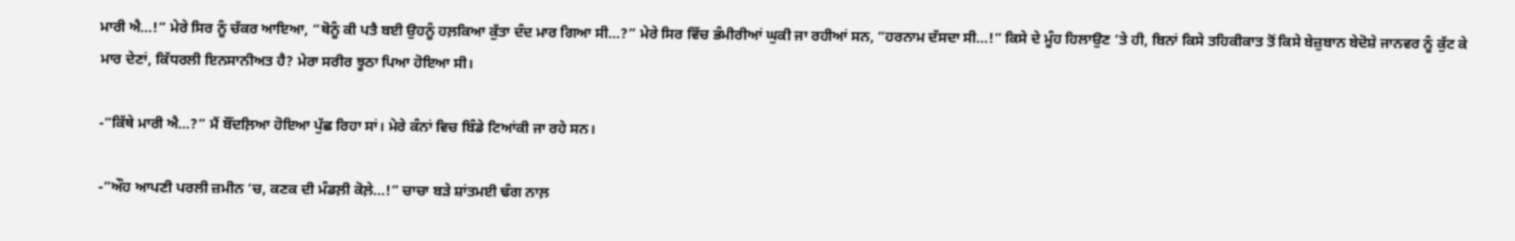ਮਾਰੀ ਐ…!” ਮੇਰੇ ਸਿਰ ਨੂੰ ਚੱਕਰ ਆਇਆ, “ਥੋਨੂੰ ਕੀ ਪਤੈ ਬਈ ਉਹਨੂੰ ਹਲ਼ਕਿਆ ਕੁੱਤਾ ਦੰਦ ਮਾਰ ਗਿਆ ਸੀ…?” ਮੇਰੇ ਸਿਰ ਵਿੱਚ ਭੰਮੀਰੀਆਂ ਘੁਕੀ ਜਾ ਰਹੀਆਂ ਸਨ, “ਹਰਨਾਮ ਦੱਸਦਾ ਸੀ…!” ਕਿਸੇ ਦੇ ਮੂੰਹ ਹਿਲਾਉਣ ‘ਤੇ ਹੀ, ਬਿਨਾਂ ਕਿਸੇ ਤਹਿਕੀਕਾਤ ਤੋਂ ਕਿਸੇ ਬੇਜ਼ੁਬਾਨ ਬੇਦੋਸ਼ੇ ਜਾਨਵਰ ਨੂੰ ਕੁੱਟ ਕੇ ਮਾਰ ਦੇਣਾਂ, ਕਿੱਧਰਲੀ ਇਨਸਾਨੀਅਤ ਹੈ? ਮੇਰਾ ਸਰੀਰ ਝੂਠਾ ਪਿਆ ਹੋਇਆ ਸੀ।

-”ਕਿੱਥੇ ਮਾਰੀ ਐ…?” ਮੈਂ ਬੌਂਦਲ਼ਿਆ ਹੋਇਆ ਪੁੱਛ ਰਿਹਾ ਸਾਂ। ਮੇਰੇ ਕੰਨਾਂ ਵਿਚ ਬਿੰਡੇ ਟਿਆਂਕੀ ਜਾ ਰਹੇ ਸਨ।

-”ਔਹ ਆਪਣੀ ਪਰਲੀ ਜ਼ਮੀਨ ‘ਚ, ਕਣਕ ਦੀ ਮੰਡਲ਼ੀ ਕੋਲ਼ੇ…!” ਚਾਚਾ ਬੜੇ ਸ਼ਾਂਤਮਈ ਢੰਗ ਨਾਲ਼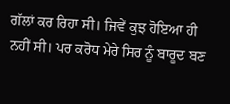ਗੱਲਾਂ ਕਰ ਰਿਹਾ ਸੀ। ਜਿਵੇਂ ਕੁਝ ਹੋਇਆ ਹੀ ਨਹੀਂ ਸੀ। ਪਰ ਕਰੋਧ ਮੇਰੇ ਸਿਰ ਨੂੰ ਬਾਰੂਦ ਬਣ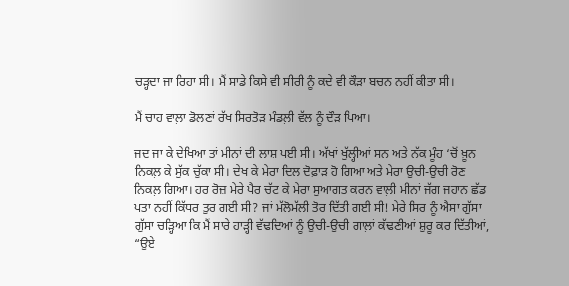ਚੜ੍ਹਦਾ ਜਾ ਰਿਹਾ ਸੀ। ਮੈਂ ਸਾਡੇ ਕਿਸੇ ਵੀ ਸੀਰੀ ਨੂੰ ਕਦੇ ਵੀ ਕੌੜਾ ਬਚਨ ਨਹੀਂ ਕੀਤਾ ਸੀ।

ਮੈਂ ਚਾਹ ਵਾਲ਼ਾ ਡੋਲਣਾਂ ਰੱਖ ਸਿਰਤੋੜ ਮੰਡਲ਼ੀ ਵੱਲ ਨੂੰ ਦੌੜ ਪਿਆ।

ਜਦ ਜਾ ਕੇ ਦੇਖਿਆ ਤਾਂ ਮੀਨਾਂ ਦੀ ਲਾਸ਼ ਪਈ ਸੀ। ਅੱਖਾਂ ਖੁੱਲ੍ਹੀਆਂ ਸਨ ਅਤੇ ਨੱਕ ਮੂੰਹ ‘ਚੋਂ ਖ਼ੂਨ ਨਿਕਲ਼ ਕੇ ਸੁੱਕ ਚੁੱਕਾ ਸੀ। ਦੇਖ ਕੇ ਮੇਰਾ ਦਿਲ ਦੋਫ਼ਾੜ ਹੋ ਗਿਆ ਅਤੇ ਮੇਰਾ ਉਚੀ-ਉਚੀ ਰੋਣ ਨਿਕਲ਼ ਗਿਆ। ਹਰ ਰੋਜ਼ ਮੇਰੇ ਪੈਰ ਚੱਟ ਕੇ ਮੇਰਾ ਸੁਆਗਤ ਕਰਨ ਵਾਲ਼ੀ ਮੀਨਾਂ ਜੱਗ ਜਹਾਨ ਛੱਡ ਪਤਾ ਨਹੀਂ ਕਿੱਧਰ ਤੁਰ ਗਈ ਸੀ? ਜਾਂ ਮੱਲੋਮੱਲੀ ਤੋਰ ਦਿੱਤੀ ਗਈ ਸੀ! ਮੇਰੇ ਸਿਰ ਨੂੰ ਐਸਾ ਗੁੱਸਾ ਗੁੱਸਾ ਚੜ੍ਹਿਆ ਕਿ ਮੈਂ ਸਾਰੇ ਹਾੜ੍ਹੀ ਵੱਢਦਿਆਂ ਨੂੰ ਉਚੀ-ਉਚੀ ਗਾਲ਼ਾਂ ਕੱਢਣੀਆਂ ਸ਼ੁਰੂ ਕਰ ਦਿੱਤੀਆਂ, “ਉਏ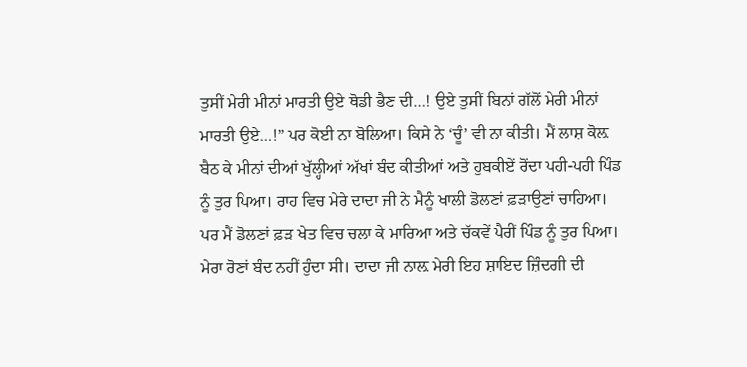ਤੁਸੀਂ ਮੇਰੀ ਮੀਨਾਂ ਮਾਰਤੀ ਉਏ ਥੋਡੀ ਭੈਣ ਦੀ…! ਉਏ ਤੁਸੀਂ ਬਿਨਾਂ ਗੱਲੋਂ ਮੇਰੀ ਮੀਨਾਂ ਮਾਰਤੀ ਉਏ…!” ਪਰ ਕੋਈ ਨਾ ਬੋਲਿਆ। ਕਿਸੇ ਨੇ ‘ਚੂੰ’ ਵੀ ਨਾ ਕੀਤੀ। ਮੈਂ ਲਾਸ਼ ਕੋਲ਼ ਬੈਠ ਕੇ ਮੀਨਾਂ ਦੀਆਂ ਖੁੱਲ੍ਹੀਆਂ ਅੱਖਾਂ ਬੰਦ ਕੀਤੀਆਂ ਅਤੇ ਹੁਬਕੀਏਂ ਰੋਂਦਾ ਪਹੀ-ਪਹੀ ਪਿੰਡ ਨੂੰ ਤੁਰ ਪਿਆ। ਰਾਹ ਵਿਚ ਮੇਰੇ ਦਾਦਾ ਜੀ ਨੇ ਮੈਨੂੰ ਖਾਲੀ ਡੋਲਣਾਂ ਫ਼ੜਾਉਣਾਂ ਚਾਹਿਆ। ਪਰ ਮੈਂ ਡੋਲਣਾਂ ਫ਼ੜ ਖੇਤ ਵਿਚ ਚਲਾ ਕੇ ਮਾਰਿਆ ਅਤੇ ਚੱਕਵੇਂ ਪੈਰੀਂ ਪਿੰਡ ਨੂੰ ਤੁਰ ਪਿਆ। ਮੇਰਾ ਰੋਣਾਂ ਬੰਦ ਨਹੀਂ ਹੁੰਦਾ ਸੀ। ਦਾਦਾ ਜੀ ਨਾਲ਼ ਮੇਰੀ ਇਹ ਸ਼ਾਇਦ ਜ਼ਿੰਦਗੀ ਦੀ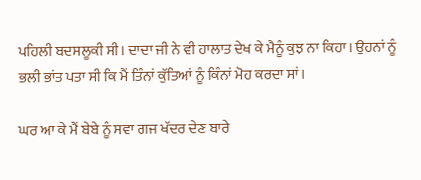ਪਹਿਲੀ ਬਦਸਲੂਕੀ ਸੀ। ਦਾਦਾ ਜੀ ਨੇ ਵੀ ਹਾਲਾਤ ਦੇਖ ਕੇ ਮੈਨੂੰ ਕੁਝ ਨਾ ਕਿਹਾ। ਉਹਨਾਂ ਨੂੰ ਭਲੀ ਭਾਂਤ ਪਤਾ ਸੀ ਕਿ ਮੈਂ ਤਿੰਨਾਂ ਕੁੱਤਿਆਂ ਨੂੰ ਕਿੰਨਾਂ ਮੋਹ ਕਰਦਾ ਸਾਂ।

ਘਰ ਆ ਕੇ ਮੈਂ ਬੇਬੇ ਨੂੰ ਸਵਾ ਗਜ ਖੱਦਰ ਦੇਣ ਬਾਰੇ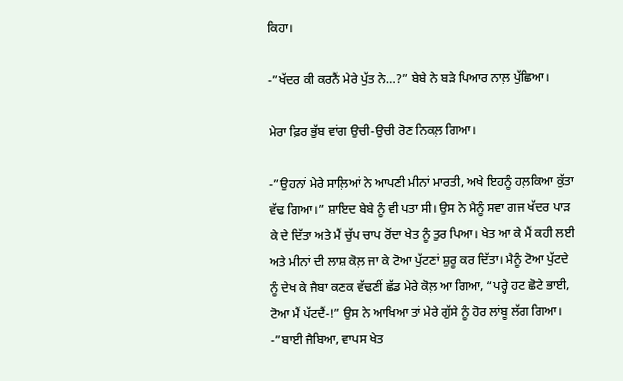ਕਿਹਾ।

-”ਖੱਦਰ ਕੀ ਕਰਨੈਂ ਮੇਰੇ ਪੁੱਤ ਨੇ…?” ਬੇਬੇ ਨੇ ਬੜੇ ਪਿਆਰ ਨਾਲ਼ ਪੁੱਛਿਆ।

ਮੇਰਾ ਫ਼ਿਰ ਭੁੱਬ ਵਾਂਗ ਉਚੀ-ਉਚੀ ਰੋਣ ਨਿਕਲ਼ ਗਿਆ।

-”ਉਹਨਾਂ ਮੇਰੇ ਸਾਲ਼ਿਆਂ ਨੇ ਆਪਣੀ ਮੀਨਾਂ ਮਾਰਤੀ, ਅਖੇ ਇਹਨੂੰ ਹਲ਼ਕਿਆ ਕੁੱਤਾ ਵੱਢ ਗਿਆ।” ਸ਼ਾਇਦ ਬੇਬੇ ਨੂੰ ਵੀ ਪਤਾ ਸੀ। ਉਸ ਨੇ ਮੈਨੂੰ ਸਵਾ ਗਜ ਖੱਦਰ ਪਾੜ ਕੇ ਦੇ ਦਿੱਤਾ ਅਤੇ ਮੈਂ ਚੁੱਪ ਚਾਪ ਰੋਂਦਾ ਖੇਤ ਨੂੰ ਤੁਰ ਪਿਆ। ਖੇਤ ਆ ਕੇ ਮੈਂ ਕਹੀ ਲਈ ਅਤੇ ਮੀਨਾਂ ਦੀ ਲਾਸ਼ ਕੋਲ਼ ਜਾ ਕੇ ਟੋਆ ਪੁੱਟਣਾਂ ਸ਼ੁਰੂ ਕਰ ਦਿੱਤਾ। ਮੈਨੂੰ ਟੋਆ ਪੁੱਟਦੇ ਨੂੰ ਦੇਖ ਕੇ ਜੈਬਾ ਕਣਕ ਵੱਢਣੀਂ ਛੱਡ ਮੇਰੇ ਕੋਲ਼ ਆ ਗਿਆ, “ਪਰ੍ਹੇ ਹਟ ਛੋਟੇ ਭਾਈ, ਟੋਆ ਮੈਂ ਪੱਟਦੈਂ-!” ਉਸ ਨੇ ਆਖਿਆ ਤਾਂ ਮੇਰੇ ਗੁੱਸੇ ਨੂੰ ਹੋਰ ਲਾਂਬੂ ਲੱਗ ਗਿਆ।
-”ਬਾਈ ਜੈਬਿਆ, ਵਾਪਸ ਖੇਤ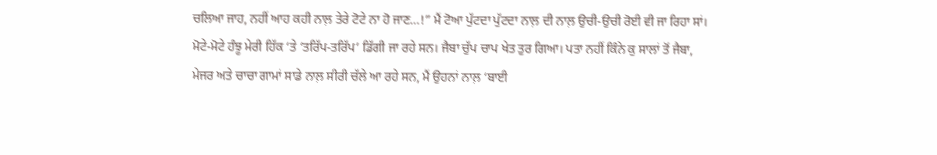ਚਲਿਆ ਜਾਹ, ਨਹੀਂ ਆਹ ਕਹੀ ਨਾਲ਼ ਤੇਰੇ ਟੋਟੇ ਨਾ ਹੋ ਜਾਣ…!” ਮੈਂ ਟੋਆ ਪੁੱਟਦਾ ਪੁੱਟਦਾ ਨਾਲ਼ ਦੀ ਨਾਲ਼ ਉਚੀ-ਉਚੀ ਰੋਈ ਵੀ ਜਾ ਰਿਹਾ ਸਾਂ। ਮੋਟੇ-ਮੋਟੇ ਹੰਝੂ ਮੇਰੀ ਹਿੱਕ ‘ਤੇ ‘ਤਰਿੱਪ-ਤਰਿੱਪ’ ਡਿੱਗੀ ਜਾ ਰਹੇ ਸਨ। ਜੈਬਾ ਚੁੱਪ ਚਾਪ ਖੇਤ ਤੁਰ ਗਿਆ। ਪਤਾ ਨਹੀਂ ਕਿੰਨੇ ਕੁ ਸਾਲਾਂ ਤੋਂ ਜੈਬਾ, ਮੇਜਰ ਅਤੇ ਚਾਚਾ ਗਾਮਾਂ ਸਾਡੇ ਨਾਲ਼ ਸੀਰੀ ਚੱਲੇ ਆ ਰਹੇ ਸਨ, ਮੈਂ ਉਹਨਾਂ ਨਾਲ਼ ‘ਬਾਈ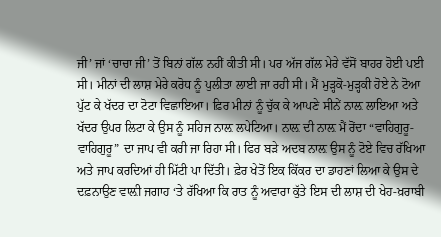ਜੀ’ ਜਾਂ ‘ਚਾਚਾ ਜੀ’ ਤੋਂ ਬਿਨਾਂ ਗੱਲ ਨਹੀਂ ਕੀਤੀ ਸੀ। ਪਰ ਅੱਜ ਗੱਲ ਮੇਰੇ ਵੱਸੋਂ ਬਾਹਰ ਹੋਈ ਪਈ ਸੀ। ਮੀਨਾਂ ਦੀ ਲਾਸ਼ ਮੇਰੇ ਕਰੋਧ ਨੂੰ ਪੁਲੀਤਾ ਲਾਈ ਜਾ ਰਹੀ ਸੀ। ਮੈਂ ਮੁੜ੍ਹਕੋ-ਮੁੜ੍ਹਕੀ ਹੋਏ ਨੇ ਟੋਆ ਪੁੱਟ ਕੇ ਖੱਦਰ ਦਾ ਟੋਟਾ ਵਿਛਾਇਆ। ਫ਼ਿਰ ਮੀਨਾਂ ਨੂੰ ਚੁੱਕ ਕੇ ਆਪਣੇ ਸੀਨੇਂ ਨਾਲ਼ ਲਾਇਆ ਅਤੇ ਖੱਦਰ ਉਪਰ ਲਿਟਾ ਕੇ ਉਸ ਨੂੰ ਸਹਿਜ ਨਾਲ਼ ਲਪੇਟਿਆ। ਨਾਲ਼ ਦੀ ਨਾਲ਼ ਮੈਂ ਰੋਂਦਾ “ਵਾਹਿਗੁਰੂ-ਵਾਹਿਗੁਰੂ” ਦਾ ਜਾਪ ਵੀ ਕਰੀ ਜਾ ਰਿਹਾ ਸੀ। ਫਿਰ ਬੜੇ ਅਦਬ ਨਾਲ਼ ਉਸ ਨੂੰ ਟੋਏ ਵਿਚ ਰੱਖਿਆ ਅਤੇ ਜਾਪ ਕਰਦਿਆਂ ਹੀ ਮਿੱਟੀ ਪਾ ਦਿੱਤੀ। ਫ਼ੇਰ ਖੇਤੋਂ ਇਕ ਕਿੱਕਰ ਦਾ ਡਾਹਣਾਂ ਲਿਆ ਕੇ ਉਸ ਦੇ ਦਫ਼ਨਾਉਣ ਵਾਲ਼ੀ ਜਗਾਹ ‘ਤੇ ਰੱਖਿਆ ਕਿ ਰਾਤ ਨੂੰ ਅਵਾਰਾ ਕੁੱਤੇ ਇਸ ਦੀ ਲਾਸ਼ ਦੀ ਖੇਹ-ਖ਼ਰਾਬੀ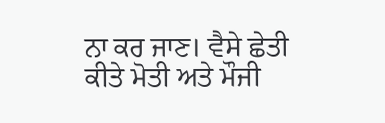ਨਾ ਕਰ ਜਾਣ। ਵੈਸੇ ਛੇਤੀ ਕੀਤੇ ਮੋਤੀ ਅਤੇ ਮੌਜੀ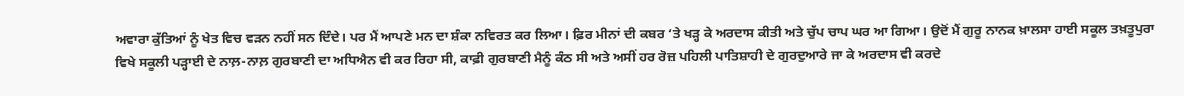ਅਵਾਰਾ ਕੁੱਤਿਆਂ ਨੂੰ ਖੇਤ ਵਿਚ ਵੜਨ ਨਹੀਂ ਸਨ ਦਿੰਦੇ। ਪਰ ਮੈਂ ਆਪਣੇ ਮਨ ਦਾ ਸ਼ੰਕਾ ਨਵਿਰਤ ਕਰ ਲਿਆ। ਫ਼ਿਰ ਮੀਨਾਂ ਦੀ ਕਬਰ ‘ਤੇ ਖੜ੍ਹ ਕੇ ਅਰਦਾਸ ਕੀਤੀ ਅਤੇ ਚੁੱਪ ਚਾਪ ਘਰ ਆ ਗਿਆ। ਉਦੋਂ ਮੈਂ ਗੁਰੂ ਨਾਨਕ ਖ਼ਾਲਸਾ ਹਾਈ ਸਕੂਲ ਤਖ਼ਤੂਪੁਰਾ ਵਿਖੇ ਸਕੂਲੀ ਪੜ੍ਹਾਈ ਦੇ ਨਾਲ਼-ਨਾਲ਼ ਗੁਰਬਾਣੀ ਦਾ ਅਧਿਐਨ ਵੀ ਕਰ ਰਿਹਾ ਸੀ, ਕਾਫ਼ੀ ਗੁਰਬਾਣੀ ਮੈਨੂੰ ਕੰਠ ਸੀ ਅਤੇ ਅਸੀਂ ਹਰ ਰੋਜ਼ ਪਹਿਲੀ ਪਾਤਿਸ਼ਾਹੀ ਦੇ ਗੁਰਦੁਆਰੇ ਜਾ ਕੇ ਅਰਦਾਸ ਵੀ ਕਰਦੇ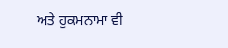ਅਤੇ ਹੁਕਮਨਾਮਾ ਵੀ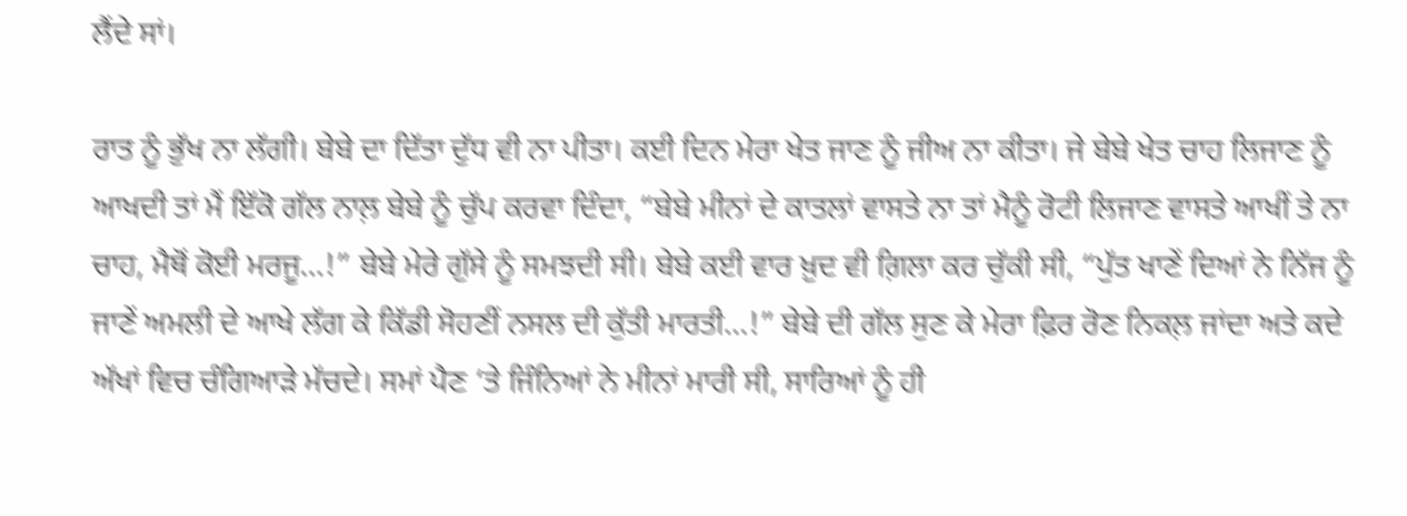ਲੈਂਦੇ ਸਾਂ।

ਰਾਤ ਨੂੰ ਭੁੱਖ ਨਾ ਲੱਗੀ। ਬੇਬੇ ਦਾ ਦਿੱਤਾ ਦੁੱਧ ਵੀ ਨਾ ਪੀਤਾ। ਕਈ ਦਿਨ ਮੇਰਾ ਖੇਤ ਜਾਣ ਨੂੰ ਜੀਅ ਨਾ ਕੀਤਾ। ਜੇ ਬੇਬੇ ਖੇਤ ਚਾਹ ਲਿਜਾਣ ਨੂੰ ਆਖਦੀ ਤਾਂ ਮੈਂ ਇੱਕੋ ਗੱਲ ਨਾਲ਼ ਬੇਬੇ ਨੂੰ ਚੁੱਪ ਕਰਵਾ ਦਿੰਦਾ, “ਬੇਬੇ ਮੀਨਾਂ ਦੇ ਕਾਤਲਾਂ ਵਾਸਤੇ ਨਾ ਤਾਂ ਮੈਨੂੰ ਰੋਟੀ ਲਿਜਾਣ ਵਾਸਤੇ ਆਖੀਂ ਤੇ ਨਾ ਚਾਹ, ਮੈਥੋਂ ਕੋਈ ਮਰਜੂ…!” ਬੇਬੇ ਮੇਰੇ ਗੁੱਸੇ ਨੂੰ ਸਮਝਦੀ ਸੀ। ਬੇਬੇ ਕਈ ਵਾਰ ਖ਼ੁਦ ਵੀ ਗ਼ਿਲਾ ਕਰ ਚੁੱਕੀ ਸੀ, “ਪੁੱਤ ਖਾਣੇਂ ਦਿਆਂ ਨੇ ਨਿੱਜ ਨੂੰ ਜਾਣੇਂ ਅਮਲੀ ਦੇ ਆਖੇ ਲੱਗ ਕੇ ਕਿੱਡੀ ਸੋਹਣੀਂ ਨਸਲ ਦੀ ਕੁੱਤੀ ਮਾਰਤੀ…!” ਬੇਬੇ ਦੀ ਗੱਲ ਸੁਣ ਕੇ ਮੇਰਾ ਫ਼ਿਰ ਰੋਣ ਨਿਕਲ਼ ਜਾਂਦਾ ਅਤੇ ਕਦੇ ਅੱਖਾਂ ਵਿਚ ਚੰਗਿਆੜੇ ਮੱਚਦੇ। ਸਮਾਂ ਪੈਣ ‘ਤੇ ਜਿੰਨਿਆਂ ਨੇ ਮੀਨਾਂ ਮਾਰੀ ਸੀ, ਸਾਰਿਆਂ ਨੂੰ ਹੀ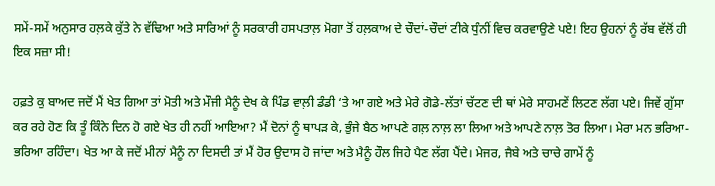ਸਮੇਂ-ਸਮੇਂ ਅਨੁਸਾਰ ਹਲ਼ਕੇ ਕੁੱਤੇ ਨੇ ਵੱਢਿਆ ਅਤੇ ਸਾਰਿਆਂ ਨੂੰ ਸਰਕਾਰੀ ਹਸਪਤਾਲ਼ ਮੋਗਾ ਤੋਂ ਹਲ਼ਕਾਅ ਦੇ ਚੌਦਾਂ-ਚੌਦਾਂ ਟੀਕੇ ਧੁੰਨੀਂ ਵਿਚ ਕਰਵਾਉਣੇ ਪਏ! ਇਹ ਉਹਨਾਂ ਨੂੰ ਰੱਬ ਵੱਲੋਂ ਹੀ ਇਕ ਸਜ਼ਾ ਸੀ!

ਹਫ਼ਤੇ ਕੁ ਬਾਅਦ ਜਦੋਂ ਮੈਂ ਖੇਤ ਗਿਆ ਤਾਂ ਮੋਤੀ ਅਤੇ ਮੌਜੀ ਮੈਨੂੰ ਦੇਖ ਕੇ ਪਿੰਡ ਵਾਲ਼ੀ ਡੰਡੀ ‘ਤੇ ਆ ਗਏ ਅਤੇ ਮੇਰੇ ਗੋਡੇ-ਲੱਤਾਂ ਚੱਟਣ ਦੀ ਥਾਂ ਮੇਰੇ ਸਾਹਮਣੇਂ ਲਿਟਣ ਲੱਗ ਪਏ। ਜਿਵੇਂ ਗੁੱਸਾ ਕਰ ਰਹੇ ਹੋਣ ਕਿ ਤੂੰ ਕਿੰਨੇ ਦਿਨ ਹੋ ਗਏ ਖੇਤ ਹੀ ਨਹੀਂ ਆਇਆ? ਮੈਂ ਦੋਨਾਂ ਨੂੰ ਥਾਪੜ ਕੇ, ਭੁੰਜੇ ਬੈਠ ਆਪਣੇ ਗਲ਼ ਨਾਲ਼ ਲਾ ਲਿਆ ਅਤੇ ਆਪਣੇ ਨਾਲ਼ ਤੋਰ ਲਿਆ। ਮੇਰਾ ਮਨ ਭਰਿਆ-ਭਰਿਆ ਰਹਿੰਦਾ। ਖੇਤ ਆ ਕੇ ਜਦੋਂ ਮੀਨਾਂ ਮੈਨੂੰ ਨਾ ਦਿਸਦੀ ਤਾਂ ਮੈਂ ਹੋਰ ਉਦਾਸ ਹੋ ਜਾਂਦਾ ਅਤੇ ਮੈਨੂੰ ਹੌਲ ਜਿਹੇ ਪੈਣ ਲੱਗ ਪੈਂਦੇ। ਮੇਜਰ, ਜੈਬੇ ਅਤੇ ਚਾਚੇ ਗਾਮੇਂ ਨੂੰ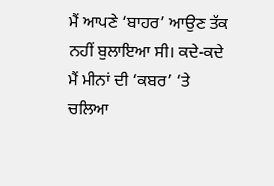ਮੈਂ ਆਪਣੇ ‘ਬਾਹਰ’ ਆਉਣ ਤੱਕ ਨਹੀਂ ਬੁਲਾਇਆ ਸੀ। ਕਦੇ-ਕਦੇ ਮੈਂ ਮੀਨਾਂ ਦੀ ‘ਕਬਰ’ ‘ਤੇ ਚਲਿਆ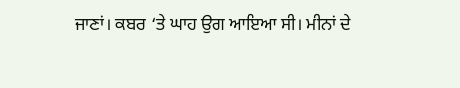ਜਾਣਾਂ। ਕਬਰ ‘ਤੇ ਘਾਹ ਉਗ ਆਇਆ ਸੀ। ਮੀਨਾਂ ਦੇ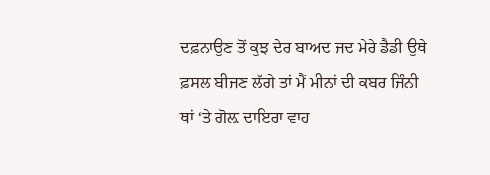ਦਫ਼ਨਾਉਣ ਤੋਂ ਕੁਝ ਦੇਰ ਬਾਅਦ ਜਦ ਮੇਰੇ ਡੈਡੀ ਉਥੇ ਫ਼ਸਲ ਬੀਜਣ ਲੱਗੇ ਤਾਂ ਮੈਂ ਮੀਨਾਂ ਦੀ ਕਬਰ ਜਿੰਨੀ ਥਾਂ ‘ਤੇ ਗੋਲ਼ ਦਾਇਰਾ ਵਾਹ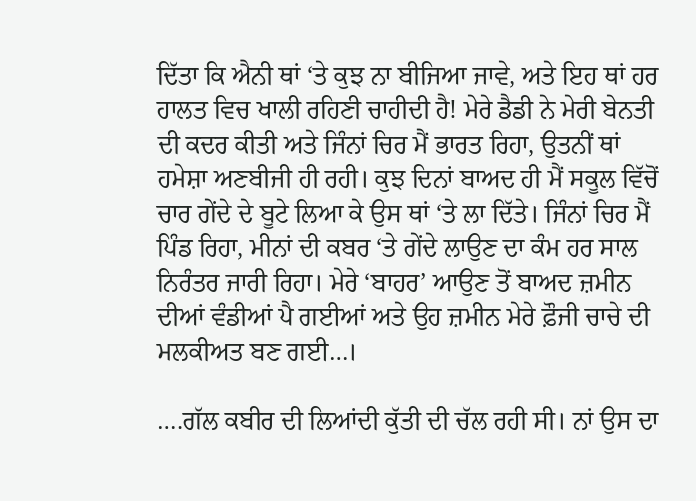ਦਿੱਤਾ ਕਿ ਐਨੀ ਥਾਂ ‘ਤੇ ਕੁਝ ਨਾ ਬੀਜਿਆ ਜਾਵੇ, ਅਤੇ ਇਹ ਥਾਂ ਹਰ ਹਾਲਤ ਵਿਚ ਖਾਲੀ ਰਹਿਣੀ ਚਾਹੀਦੀ ਹੈ! ਮੇਰੇ ਡੈਡੀ ਨੇ ਮੇਰੀ ਬੇਨਤੀ ਦੀ ਕਦਰ ਕੀਤੀ ਅਤੇ ਜਿੰਨਾਂ ਚਿਰ ਮੈਂ ਭਾਰਤ ਰਿਹਾ, ਉਤਨੀਂ ਥਾਂ ਹਮੇਸ਼ਾ ਅਣਬੀਜੀ ਹੀ ਰਹੀ। ਕੁਝ ਦਿਨਾਂ ਬਾਅਦ ਹੀ ਮੈਂ ਸਕੂਲ ਵਿੱਚੋਂ ਚਾਰ ਗੇਂਦੇ ਦੇ ਬੂਟੇ ਲਿਆ ਕੇ ਉਸ ਥਾਂ ‘ਤੇ ਲਾ ਦਿੱਤੇ। ਜਿੰਨਾਂ ਚਿਰ ਮੈਂ ਪਿੰਡ ਰਿਹਾ, ਮੀਨਾਂ ਦੀ ਕਬਰ ‘ਤੇ ਗੇਂਦੇ ਲਾਉਣ ਦਾ ਕੰਮ ਹਰ ਸਾਲ ਨਿਰੰਤਰ ਜਾਰੀ ਰਿਹਾ। ਮੇਰੇ ‘ਬਾਹਰ’ ਆਉਣ ਤੋਂ ਬਾਅਦ ਜ਼ਮੀਨ ਦੀਆਂ ਵੰਡੀਆਂ ਪੈ ਗਈਆਂ ਅਤੇ ਉਹ ਜ਼ਮੀਨ ਮੇਰੇ ਫ਼ੌਜੀ ਚਾਚੇ ਦੀ ਮਲਕੀਅਤ ਬਣ ਗਈ…।

….ਗੱਲ ਕਬੀਰ ਦੀ ਲਿਆਂਦੀ ਕੁੱਤੀ ਦੀ ਚੱਲ ਰਹੀ ਸੀ। ਨਾਂ ਉਸ ਦਾ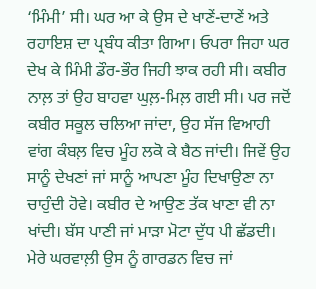‘ਮਿੰਮੀ’ ਸੀ। ਘਰ ਆ ਕੇ ਉਸ ਦੇ ਖਾਣੇਂ-ਦਾਣੇਂ ਅਤੇ ਰਹਾਇਸ਼ ਦਾ ਪ੍ਰਬੰਧ ਕੀਤਾ ਗਿਆ। ਓਪਰਾ ਜਿਹਾ ਘਰ ਦੇਖ ਕੇ ਮਿੰਮੀ ਡੌਰ-ਭੌਰ ਜਿਹੀ ਝਾਕ ਰਹੀ ਸੀ। ਕਬੀਰ ਨਾਲ਼ ਤਾਂ ਉਹ ਬਾਹਵਾ ਘੁਲ਼-ਮਿਲ਼ ਗਈ ਸੀ। ਪਰ ਜਦੋਂ ਕਬੀਰ ਸਕੂਲ ਚਲਿਆ ਜਾਂਦਾ, ਉਹ ਸੱਜ ਵਿਆਹੀ ਵਾਂਗ ਕੰਬਲ਼ ਵਿਚ ਮੂੰਹ ਲਕੋ ਕੇ ਬੈਠ ਜਾਂਦੀ। ਜਿਵੇਂ ਉਹ ਸਾਨੂੰ ਦੇਖਣਾਂ ਜਾਂ ਸਾਨੂੰ ਆਪਣਾ ਮੂੰਹ ਦਿਖਾਉਣਾ ਨਾ ਚਾਹੁੰਦੀ ਹੋਵੇ। ਕਬੀਰ ਦੇ ਆਉਣ ਤੱਕ ਖਾਣਾ ਵੀ ਨਾ ਖਾਂਦੀ। ਬੱਸ ਪਾਣੀ ਜਾਂ ਮਾੜਾ ਮੋਟਾ ਦੁੱਧ ਪੀ ਛੱਡਦੀ। ਮੇਰੇ ਘਰਵਾਲ਼ੀ ਉਸ ਨੂੰ ਗਾਰਡਨ ਵਿਚ ਜਾਂ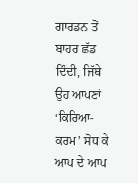ਗਾਰਡਨ ਤੋਂ ਬਾਹਰ ਛੱਡ ਦਿੰਦੀ, ਜਿੱਥੇ ਉਹ ਆਪਣਾਂ ‘ਕਿਰਿਆ-ਕਰਮ’ ਸੋਧ ਕੇ ਆਪ ਦੇ ਆਪ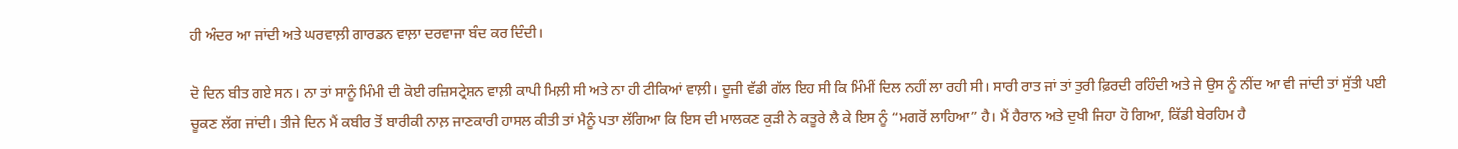ਹੀ ਅੰਦਰ ਆ ਜਾਂਦੀ ਅਤੇ ਘਰਵਾਲ਼ੀ ਗਾਰਡਨ ਵਾਲ਼ਾ ਦਰਵਾਜਾ ਬੰਦ ਕਰ ਦਿੰਦੀ।

ਦੋ ਦਿਨ ਬੀਤ ਗਏ ਸਨ। ਨਾ ਤਾਂ ਸਾਨੂੰ ਮਿੰਮੀ ਦੀ ਕੋਈ ਰਜ਼ਿਸਟ੍ਰੇਸ਼ਨ ਵਾਲ਼ੀ ਕਾਪੀ ਮਿਲ਼ੀ ਸੀ ਅਤੇ ਨਾ ਹੀ ਟੀਕਿਆਂ ਵਾਲ਼ੀ। ਦੂਜੀ ਵੱਡੀ ਗੱਲ ਇਹ ਸੀ ਕਿ ਮਿੰਮੀਂ ਦਿਲ ਨਹੀਂ ਲਾ ਰਹੀ ਸੀ। ਸਾਰੀ ਰਾਤ ਜਾਂ ਤਾਂ ਤੁਰੀ ਫ਼ਿਰਦੀ ਰਹਿੰਦੀ ਅਤੇ ਜੇ ਉਸ ਨੂੰ ਨੀਂਦ ਆ ਵੀ ਜਾਂਦੀ ਤਾਂ ਸੁੱਤੀ ਪਈ ਚੂਕਣ ਲੱਗ ਜਾਂਦੀ। ਤੀਜੇ ਦਿਨ ਮੈਂ ਕਬੀਰ ਤੋਂ ਬਾਰੀਕੀ ਨਾਲ਼ ਜਾਣਕਾਰੀ ਹਾਸਲ ਕੀਤੀ ਤਾਂ ਮੈਨੂੰ ਪਤਾ ਲੱਗਿਆ ਕਿ ਇਸ ਦੀ ਮਾਲਕਣ ਕੁੜੀ ਨੇ ਕਤੂਰੇ ਲੈ ਕੇ ਇਸ ਨੂੰ “ਮਗਰੋਂ ਲਾਹਿਆ” ਹੈ। ਮੈਂ ਹੈਰਾਨ ਅਤੇ ਦੁਖੀ ਜਿਹਾ ਹੋ ਗਿਆ, ਕਿੱਡੀ ਬੇਰਹਿਮ ਹੈ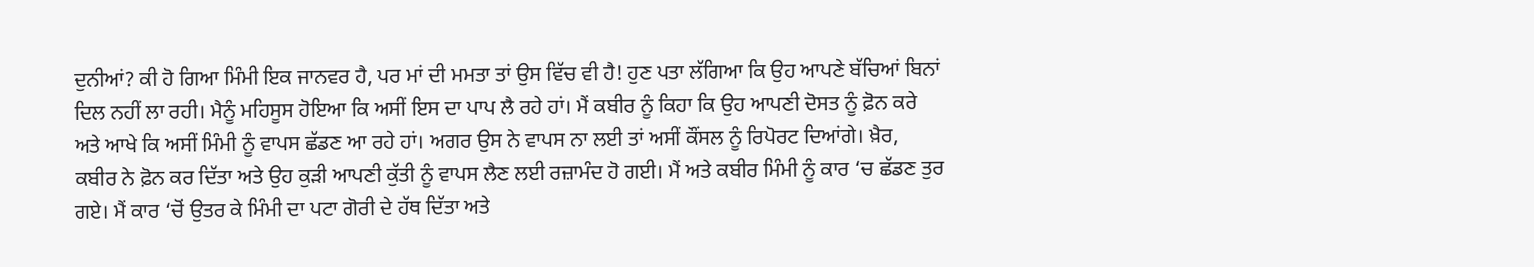ਦੁਨੀਆਂ? ਕੀ ਹੋ ਗਿਆ ਮਿੰਮੀ ਇਕ ਜਾਨਵਰ ਹੈ, ਪਰ ਮਾਂ ਦੀ ਮਮਤਾ ਤਾਂ ਉਸ ਵਿੱਚ ਵੀ ਹੈ! ਹੁਣ ਪਤਾ ਲੱਗਿਆ ਕਿ ਉਹ ਆਪਣੇ ਬੱਚਿਆਂ ਬਿਨਾਂ ਦਿਲ ਨਹੀਂ ਲਾ ਰਹੀ। ਮੈਨੂੰ ਮਹਿਸੂਸ ਹੋਇਆ ਕਿ ਅਸੀਂ ਇਸ ਦਾ ਪਾਪ ਲੈ ਰਹੇ ਹਾਂ। ਮੈਂ ਕਬੀਰ ਨੂੰ ਕਿਹਾ ਕਿ ਉਹ ਆਪਣੀ ਦੋਸਤ ਨੂੰ ਫ਼ੋਨ ਕਰੇ ਅਤੇ ਆਖੇ ਕਿ ਅਸੀਂ ਮਿੰਮੀ ਨੂੰ ਵਾਪਸ ਛੱਡਣ ਆ ਰਹੇ ਹਾਂ। ਅਗਰ ਉਸ ਨੇ ਵਾਪਸ ਨਾ ਲਈ ਤਾਂ ਅਸੀਂ ਕੌਂਸਲ ਨੂੰ ਰਿਪੋਰਟ ਦਿਆਂਗੇ। ਖ਼ੈਰ, ਕਬੀਰ ਨੇ ਫ਼ੋਨ ਕਰ ਦਿੱਤਾ ਅਤੇ ਉਹ ਕੁੜੀ ਆਪਣੀ ਕੁੱਤੀ ਨੂੰ ਵਾਪਸ ਲੈਣ ਲਈ ਰਜ਼ਾਮੰਦ ਹੋ ਗਈ। ਮੈਂ ਅਤੇ ਕਬੀਰ ਮਿੰਮੀ ਨੂੰ ਕਾਰ ‘ਚ ਛੱਡਣ ਤੁਰ ਗਏ। ਮੈਂ ਕਾਰ ‘ਚੋਂ ਉਤਰ ਕੇ ਮਿੰਮੀ ਦਾ ਪਟਾ ਗੋਰੀ ਦੇ ਹੱਥ ਦਿੱਤਾ ਅਤੇ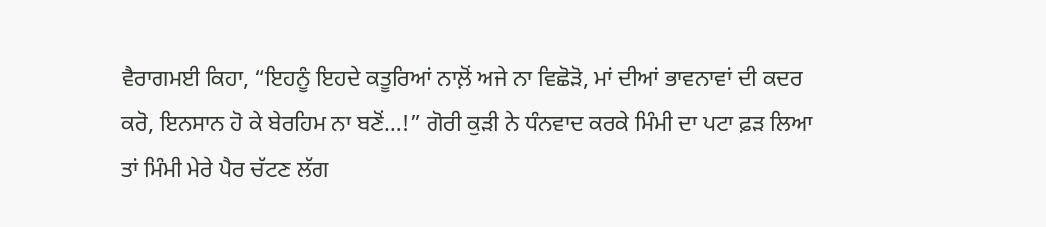ਵੈਰਾਗਮਈ ਕਿਹਾ, “ਇਹਨੂੰ ਇਹਦੇ ਕਤੂਰਿਆਂ ਨਾਲ਼ੋਂ ਅਜੇ ਨਾ ਵਿਛੋੜੋ, ਮਾਂ ਦੀਆਂ ਭਾਵਨਾਵਾਂ ਦੀ ਕਦਰ ਕਰੋ, ਇਨਸਾਨ ਹੋ ਕੇ ਬੇਰਹਿਮ ਨਾ ਬਣੋਂ…!” ਗੋਰੀ ਕੁੜੀ ਨੇ ਧੰਨਵਾਦ ਕਰਕੇ ਮਿੰਮੀ ਦਾ ਪਟਾ ਫ਼ੜ ਲਿਆ ਤਾਂ ਮਿੰਮੀ ਮੇਰੇ ਪੈਰ ਚੱਟਣ ਲੱਗ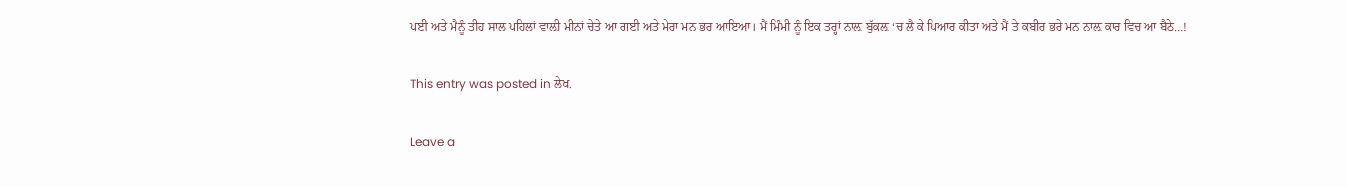ਪਈ ਅਤੇ ਮੈਨੂੰ ਤੀਹ ਸਾਲ ਪਹਿਲਾਂ ਵਾਲ਼ੀ ਮੀਨਾਂ ਚੇਤੇ ਆ ਗਈ ਅਤੇ ਮੇਰਾ ਮਨ ਭਰ ਆਇਆ। ਮੈਂ ਮਿੰਮੀ ਨੂੰ ਇਕ ਤਰ੍ਹਾਂ ਨਾਲ਼ ਬੁੱਕਲ਼ ‘ਚ ਲੈ ਕੇ ਪਿਆਰ ਕੀਤਾ ਅਤੇ ਮੈਂ ਤੇ ਕਬੀਰ ਭਰੇ ਮਨ ਨਾਲ਼ ਕਾਰ ਵਿਚ ਆ ਬੈਠੇ…!

This entry was posted in ਲੇਖ.

Leave a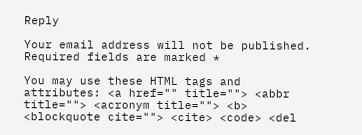Reply

Your email address will not be published. Required fields are marked *

You may use these HTML tags and attributes: <a href="" title=""> <abbr title=""> <acronym title=""> <b> <blockquote cite=""> <cite> <code> <del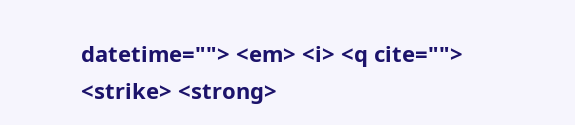datetime=""> <em> <i> <q cite=""> <strike> <strong>